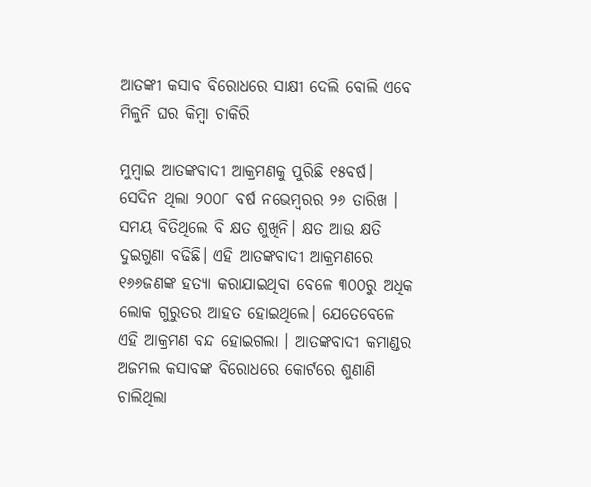ଆତଙ୍କୀ କସାବ ବିରୋଧରେ ସାକ୍ଷୀ ଦେଲି ବୋଲି ଏବେ ମିଳୁନି ଘର କିମ୍ବା ଚାକିରି

ମୁମ୍ବାଇ ଆତଙ୍କବାଦୀ ଆକ୍ରମଣକୁ ପୁରିଛି ୧୫ବର୍ଷ। ସେଦିନ ଥିଲା ୨୦୦୮ ବର୍ଷ ନଭେମ୍ବରର ୨୬ ତାରିଖ । ସମୟ ବିତିଥିଲେ ବି କ୍ଷତ ଶୁଖିନି। କ୍ଷତ ଆଉ କ୍ଷତି ଦୁଇଗୁଣା ବଢିଛି। ଏହି ଆତଙ୍କବାଦୀ ଆକ୍ରମଣରେ ୧୬୬ଜଣଙ୍କ ହତ୍ୟା କରାଯାଇଥିବା ବେଳେ ୩୦୦ରୁ ଅଧିକ ଲୋକ ଗୁରୁତର ଆହତ ହୋଇଥିଲେ। ଯେତେବେଳେ ଏହି ଆକ୍ରମଣ ବନ୍ଦ ହୋଇଗଲା । ଆତଙ୍କବାଦୀ କମାଣ୍ଡର ଅଜମଲ କସାବଙ୍କ ବିରୋଧରେ କୋର୍ଟରେ ଶୁଣାଣି ଚାଲିଥିଲା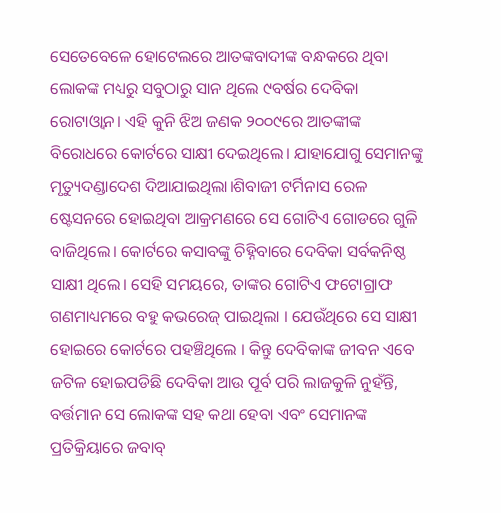ସେତେବେଳେ ହୋଟେଲରେ ଆତଙ୍କବାଦୀଙ୍କ ବନ୍ଧକରେ ଥିବା ଲୋକଙ୍କ ମଧ୍ୟରୁ ସବୁଠାରୁ ସାନ ଥିଲେ ୯ବର୍ଷର ଦେବିକା ରୋଟାଓ୍ବାନ। ଏହି କୁନି ଝିଅ ଜଣକ ୨୦୦୯ରେ ଆତଙ୍କୀଙ୍କ ବିରୋଧରେ କୋର୍ଟରେ ସାକ୍ଷୀ ଦେଇଥିଲେ। ଯାହାଯୋଗୁ ସେମାନଙ୍କୁ ମୃତ୍ୟୁଦଣ୍ଡାଦେଶ ଦିଆଯାଇଥିଲା।ଶିବାଜୀ ଟର୍ମିନାସ ରେଳ ଷ୍ଟେସନରେ ହୋଇଥିବା ଆକ୍ରମଣରେ ସେ ଗୋଟିଏ ଗୋଡରେ ଗୁଳି ବାଜିଥିଲେ। କୋର୍ଟରେ କସାବଙ୍କୁ ଚିହ୍ନିବାରେ ଦେବିକା ସର୍ବକନିଷ୍ଠ ସାକ୍ଷୀ ଥିଲେ। ସେହି ସମୟରେ, ତାଙ୍କର ଗୋଟିଏ ଫଟୋଗ୍ରାଫ ଗଣମାଧ୍ୟମରେ ବହୁ କଭରେଜ୍ ପାଇଥିଲା । ଯେଉଁଥିରେ ସେ ସାକ୍ଷୀ ହୋଇରେ କୋର୍ଟରେ ପହଞ୍ଚିଥିଲେ । କିନ୍ତୁ ଦେବିକାଙ୍କ ଜୀବନ ଏବେ ଜଟିଳ ହୋଇପଡିଛି ଦେବିକା ଆଉ ପୂର୍ବ ପରି ଲାଜକୁଳି ନୁହଁନ୍ତି, ବର୍ତ୍ତମାନ ସେ ଲୋକଙ୍କ ସହ କଥା ହେବା ଏବଂ ସେମାନଙ୍କ ପ୍ରତିକ୍ରିୟାରେ ଜବାବ୍‌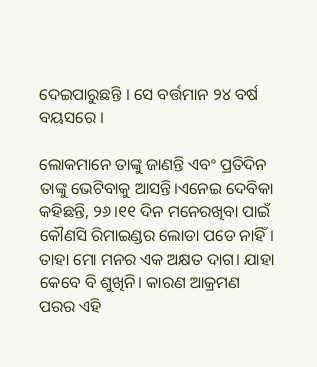ଦେଇପାରୁଛନ୍ତି । ସେ ବର୍ତ୍ତମାନ ୨୪ ବର୍ଷ ବୟସରେ ।

ଲୋକମାନେ ତାଙ୍କୁ ଜାଣନ୍ତି ଏବଂ ପ୍ରତିଦିନ ତାଙ୍କୁ ଭେଟିବାକୁ ଆସନ୍ତି।ଏନେଇ ଦେବିକା କହିଛନ୍ତି, ୨୬।୧୧ ଦିନ ମନେରଖିବା ପାଇଁ କୌଣସି ରିମାଇଣ୍ଡର ଲୋଡା ପଡେ ନାହିଁ। ତାହା ମୋ ମନର ଏକ ଅକ୍ଷତ ଦାଗ। ଯାହା କେବେ ବି ଶୁଖିନି। କାରଣ ଆକ୍ରମଣ ପରର ଏହି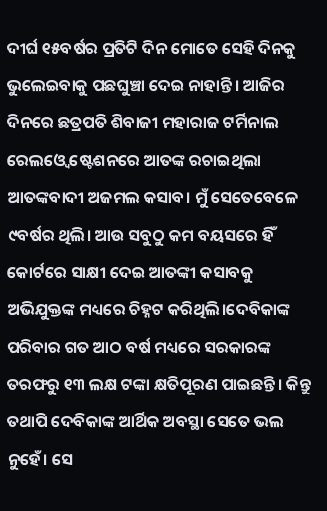ଦୀର୍ଘ ୧୫ବର୍ଷର ପ୍ରତିଟି ଦିନ ମୋତେ ସେହି ଦିନକୁ ଭୁଲେଇବାକୁ ପଛଘୁଞ୍ଚା ଦେଇ ନାହାନ୍ତି। ଆଜିର ଦିନରେ ଛତ୍ରପତି ଶିବାଜୀ ମହାରାଜ ଟର୍ମିନାଲ ରେଲଓ୍ବେ ଷ୍ଟେଶନରେ ଆତଙ୍କ ରଚାଇଥିଲା ଆତଙ୍କବାଦୀ ଅଜମଲ କସାବ। ମୁଁ ସେତେବେଳେ ୯ବର୍ଷର ଥିଲି। ଆଉ ସବୁଠୁ କମ ବୟସରେ ହିଁ କୋର୍ଟରେ ସାକ୍ଷୀ ଦେଇ ଆତଙ୍କୀ କସାବକୁ ଅଭିଯୁକ୍ତଙ୍କ ମଧ୍ୟରେ ଚିହ୍ନଟ କରିଥିଲି।ଦେବିକାଙ୍କ ପରିବାର ଗତ ଆଠ ବର୍ଷ ମଧ୍ୟରେ ସରକାରଙ୍କ ତରଫରୁ ୧୩ ଲକ୍ଷ ଟଙ୍କା କ୍ଷତିପୂରଣ ପାଇଛନ୍ତି। କିନ୍ତୁ ତଥାପି ଦେବିକାଙ୍କ ଆର୍ଥିକ ଅବସ୍ଥା ସେତେ ଭଲ ନୁହେଁ। ସେ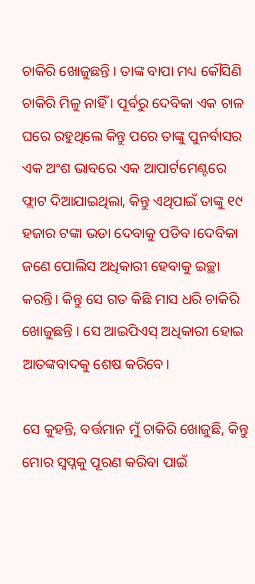ଚାକିରି ଖୋଜୁଛନ୍ତି । ତାଙ୍କ ବାପା ମଧ୍ୟ କୌସିଣି ଚାକିରି ମିଳୁ ନାହିଁ । ପୂର୍ବରୁ ଦେବିକା ଏକ ଚାଳ ଘରେ ରହୁଥିଲେ କିନ୍ତୁ ପରେ ତାଙ୍କୁ ପୁନର୍ବାସର ଏକ ଅଂଶ ଭାବରେ ଏକ ଆପାର୍ଟମେଣ୍ଟରେ ଫ୍ଲାଟ ଦିଆଯାଇଥିଲା, କିନ୍ତୁ ଏଥିପାଇଁ ତାଙ୍କୁ ୧୯ ହଜାର ଟଙ୍କା ଭଡା ଦେବାକୁ ପଡିବ ।ଦେବିକା ଜଣେ ପୋଲିସ ଅଧିକାରୀ ହେବାକୁ ଇଚ୍ଛା କରନ୍ତି। କିନ୍ତୁ ସେ ଗତ କିଛି ମାସ ଧରି ଚାକିରି ଖୋଜୁଛନ୍ତି । ସେ ଆଇପିଏସ୍ ଅଧିକାରୀ ହୋଇ ଆତଙ୍କବାଦକୁ ଶେଷ କରିବେ।

ସେ କୁହନ୍ତି, ବର୍ତ୍ତମାନ ମୁଁ ଚାକିରି ଖୋଜୁଛି, କିନ୍ତୁ ମୋର ସ୍ୱପ୍ନକୁ ପୂରଣ କରିବା ପାଇଁ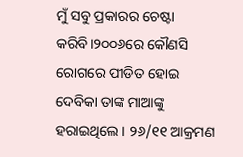ମୁଁ ସବୁ ପ୍ରକାରର ଚେଷ୍ଟା କରିବି।୨୦୦୬ରେ କୌଣସି ରୋଗରେ ପୀଡିତ ହୋଇ ଦେବିକା ତାଙ୍କ ମାଆଙ୍କୁ ହରାଇଥିଲେ। ୨୬/୧୧ ଆକ୍ରମଣ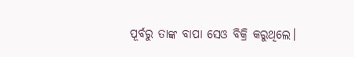ପୂର୍ବରୁ ତାଙ୍କ ବାପା ସେଓ ବିକ୍ରି କରୁଥିଲେ।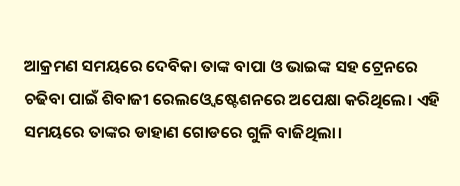ଆକ୍ରମଣ ସମୟରେ ଦେବିକା ତାଙ୍କ ବାପା ଓ ଭାଇଙ୍କ ସହ ଟ୍ରେନରେ ଚଢିବା ପାଇଁ ଶିବାଜୀ ରେଲଓ୍ବେ ଷ୍ଟେଶନରେ ଅପେକ୍ଷା କରିଥିଲେ। ଏହି ସମୟରେ ତାଙ୍କର ଡାହାଣ ଗୋଡରେ ଗୁଳି ବାଜିଥିଲା।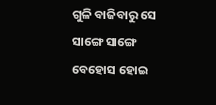ଗୁଳି ବାଜିବାରୁ ସେ ସାଙ୍ଗେ ସାଙ୍ଗେ ବେହୋସ ହୋଇ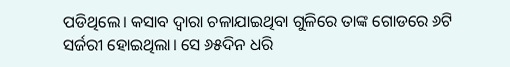ପଡିଥିଲେ। କସାବ ଦ୍ୱାରା ଚଳାଯାଇଥିବା ଗୁଳିରେ ତାଙ୍କ ଗୋଡରେ ୬ଟି ସର୍ଜରୀ ହୋଇଥିଲା। ସେ ୬୫ଦିନ ଧରି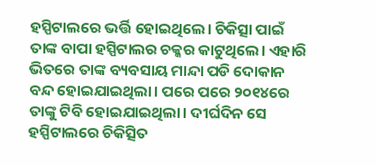ହସ୍ପିଟାଲରେ ଭର୍ତ୍ତି ହୋଇଥିଲେ। ଚିକିତ୍ସା ପାଇଁ ତାଙ୍କ ବାପା ହସ୍ପିଟାଲର ଚକ୍କର କାଟୁଥିଲେ। ଏହାରି ଭିତରେ ତାଙ୍କ ବ୍ୟବସାୟ ମାନ୍ଦା ପଡି ଦୋକାନ ବନ୍ଦ ହୋଇଯାଇଥିଲା। ପରେ ପରେ ୨୦୧୪ରେ ତାଙ୍କୁ ଟିବି ହୋଇଯାଇଥିଲା। ଦୀର୍ଘଦିନ ସେ ହସ୍ପିଟାଲରେ ଚିକିତ୍ସିତ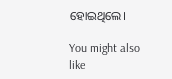ହୋଇଥିଲେ।

You might also like